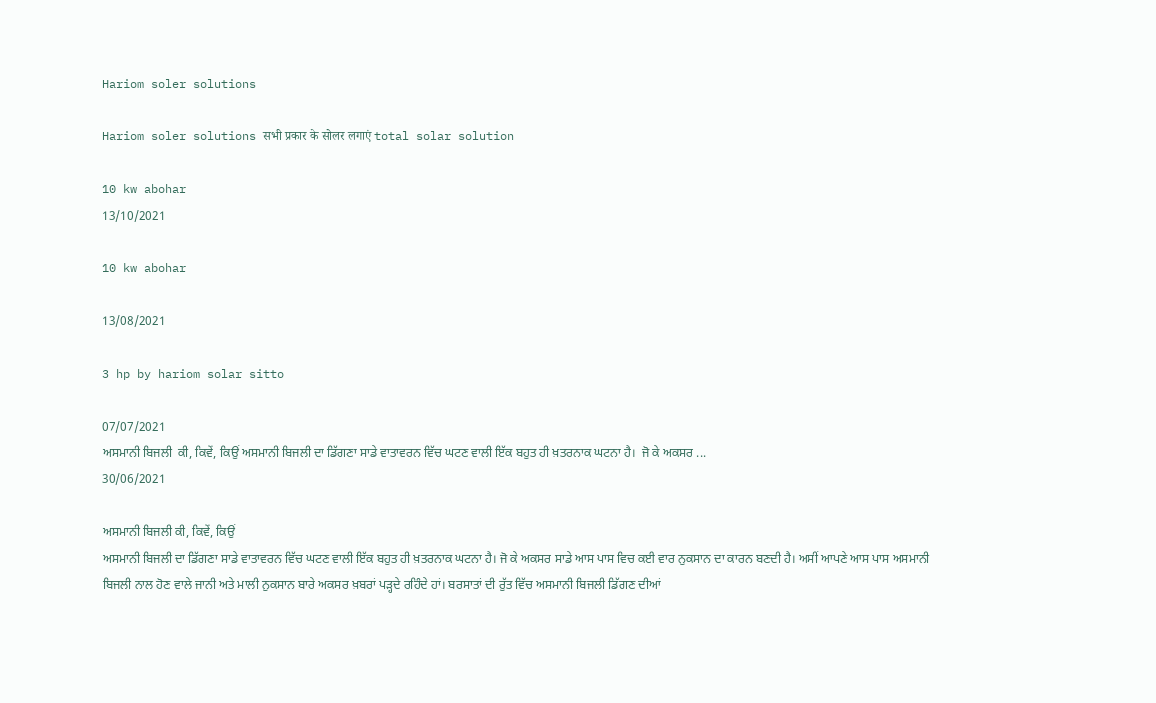Hariom soler solutions

Hariom soler solutions सभी प्रकार के सोलर लगाएं total solar solution

10 kw abohar
13/10/2021

10 kw abohar

13/08/2021

3 hp by hariom solar sitto

07/07/2021
ਅਸਮਾਨੀ ਬਿਜਲੀ  ਕੀ, ਕਿਵੇਂ, ਕਿਉਂ ਅਸਮਾਨੀ ਬਿਜਲੀ ਦਾ ਡਿੱਗਣਾ ਸਾਡੇ ਵਾਤਾਵਰਨ ਵਿੱਚ ਘਟਣ ਵਾਲੀ ਇੱਕ ਬਹੁਤ ਹੀ ਖ਼ਤਰਨਾਕ ਘਟਨਾ ਹੈ।  ਜੋ ਕੇ ਅਕਸਰ ...
30/06/2021

ਅਸਮਾਨੀ ਬਿਜਲੀ ਕੀ, ਕਿਵੇਂ, ਕਿਉਂ
ਅਸਮਾਨੀ ਬਿਜਲੀ ਦਾ ਡਿੱਗਣਾ ਸਾਡੇ ਵਾਤਾਵਰਨ ਵਿੱਚ ਘਟਣ ਵਾਲੀ ਇੱਕ ਬਹੁਤ ਹੀ ਖ਼ਤਰਨਾਕ ਘਟਨਾ ਹੈ। ਜੋ ਕੇ ਅਕਸਰ ਸਾਡੇ ਆਸ ਪਾਸ ਵਿਚ ਕਈ ਵਾਰ ਨੁਕਸਾਨ ਦਾ ਕਾਰਨ ਬਣਦੀ ਹੈ। ਅਸੀਂ ਆਪਣੇ ਆਸ ਪਾਸ ਅਸਮਾਨੀ ਬਿਜਲੀ ਨਾਲ ਹੋਣ ਵਾਲੇ ਜਾਨੀ ਅਤੇ ਮਾਲੀ ਨੁਕਸਾਨ ਬਾਰੇ ਅਕਸਰ ਖ਼ਬਰਾਂ ਪੜ੍ਹਦੇ ਰਹਿੰਦੇ ਹਾਂ। ਬਰਸਾਤਾਂ ਦੀ ਰੁੱਤ ਵਿੱਚ ਅਸਮਾਨੀ ਬਿਜਲੀ ਡਿੱਗਣ ਦੀਆਂ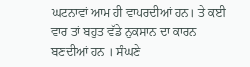ਘਟਨਾਵਾਂ ਆਮ ਹੀ ਵਾਪਰਦੀਆਂ ਹਨ। ਤੇ ਕਈ ਵਾਰ ਤਾਂ ਬਹੁਤ ਵੱਡੇ ਨੁਕਸਾਨ ਦਾ ਕਾਰਨ ਬਣਦੀਆਂ ਹਨ । ਸੰਘਣੇ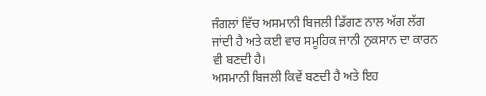ਜੰਗਲਾਂ ਵਿੱਚ ਅਸਮਾਨੀ ਬਿਜਲੀ ਡਿੱਗਣ ਨਾਲ ਅੱਗ ਲੱਗ ਜਾਂਦੀ ਹੈ ਅਤੇ ਕਈ ਵਾਰ ਸਮੂਹਿਕ ਜਾਨੀ ਨੁਕਸਾਨ ਦਾ ਕਾਰਨ ਵੀ ਬਣਦੀ ਹੈ।
ਅਸਮਾਨੀ ਬਿਜਲੀ ਕਿਵੇਂ ਬਣਦੀ ਹੈ ਅਤੇ ਇਹ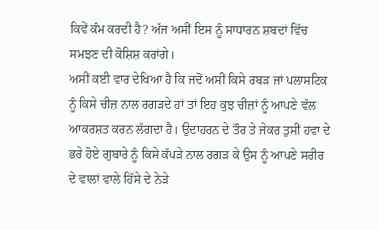ਕਿਵੇਂ ਕੰਮ ਕਰਦੀ ਹੈ? ਅੱਜ ਅਸੀਂ ਇਸ ਨੂੰ ਸਾਧਾਰਨ ਸ਼ਬਦਾਂ ਵਿੱਚ ਸਮਝਣ ਦੀ ਕੋਸ਼ਿਸ਼ ਕਰਾਂਗੇ।
ਅਸੀਂ ਕਈ ਵਾਰ ਦੇਖਿਆ ਹੈ ਕਿ ਜਦੋਂ ਅਸੀਂ ਕਿਸੇ ਰਬੜ ਜਾਂ ਪਲਾਸਟਿਕ ਨੂੰ ਕਿਸੇ ਚੀਜ਼ ਨਾਲ ਰਗੜਦੇ ਹਾਂ ਤਾਂ ਇਹ ਕੁਝ ਚੀਜ਼ਾਂ ਨੂੰ ਆਪਣੇ ਵੱਲ ਆਕਰਸ਼ਤ ਕਰਨ ਲੱਗਦਾ ਹੈ। ਉਦਾਹਰਨ ਦੇ ਤੌਰ ਤੇ ਜੇਕਰ ਤੁਸੀਂ ਹਵਾ ਦੇ ਭਰੇ ਹੋਏ ਗੁਬਾਰੇ ਨੂੰ ਕਿਸੇ ਕੱਪੜੇ ਨਾਲ ਰਗੜ ਕੇ ਉਸ ਨੂੰ ਆਪਣੇ ਸਰੀਰ ਦੇ ਵਾਲਾਂ ਵਾਲੇ ਹਿੱਸੇ ਦੇ ਨੇੜੇ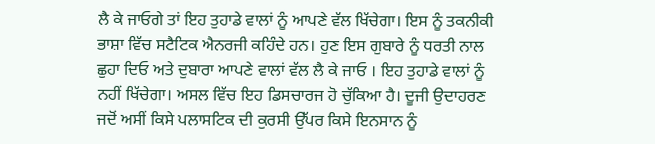ਲੈ ਕੇ ਜਾਓਗੇ ਤਾਂ ਇਹ ਤੁਹਾਡੇ ਵਾਲਾਂ ਨੂੰ ਆਪਣੇ ਵੱਲ ਖਿੱਚੇਗਾ। ਇਸ ਨੂੰ ਤਕਨੀਕੀ ਭਾਸ਼ਾ ਵਿੱਚ ਸਟੈਟਿਕ ਐਨਰਜੀ ਕਹਿੰਦੇ ਹਨ। ਹੁਣ ਇਸ ਗੁਬਾਰੇ ਨੂੰ ਧਰਤੀ ਨਾਲ ਛੁਹਾ ਦਿਓ ਅਤੇ ਦੁਬਾਰਾ ਆਪਣੇ ਵਾਲਾਂ ਵੱਲ ਲੈ ਕੇ ਜਾਓ । ਇਹ ਤੁਹਾਡੇ ਵਾਲਾਂ ਨੂੰ ਨਹੀਂ ਖਿੱਚੇਗਾ। ਅਸਲ ਵਿੱਚ ਇਹ ਡਿਸਚਾਰਜ ਹੋ ਚੁੱਕਿਆ ਹੈ। ਦੂਜੀ ਉਦਾਹਰਣ ਜਦੋਂ ਅਸੀਂ ਕਿਸੇ ਪਲਾਸਟਿਕ ਦੀ ਕੁਰਸੀ ਉੱਪਰ ਕਿਸੇ ਇਨਸਾਨ ਨੂੰ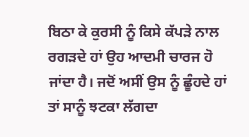ਬਿਠਾ ਕੇ ਕੁਰਸੀ ਨੂੰ ਕਿਸੇ ਕੱਪੜੇ ਨਾਲ ਰਗੜਦੇ ਹਾਂ ਉਹ ਆਦਮੀ ਚਾਰਜ ਹੋ ਜਾਂਦਾ ਹੈ। ਜਦੋਂ ਅਸੀਂ ਉਸ ਨੂੰ ਛੂੰਹਦੇ ਹਾਂ ਤਾਂ ਸਾਨੂੰ ਝਟਕਾ ਲੱਗਦਾ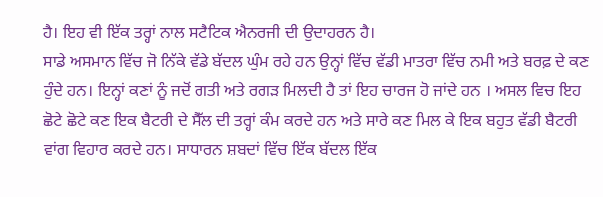ਹੈ। ਇਹ ਵੀ ਇੱਕ ਤਰ੍ਹਾਂ ਨਾਲ ਸਟੈਟਿਕ ਐਨਰਜੀ ਦੀ ਉਦਾਹਰਨ ਹੈ।
ਸਾਡੇ ਅਸਮਾਨ ਵਿੱਚ ਜੋ ਨਿੱਕੇ ਵੱਡੇ ਬੱਦਲ ਘੁੰਮ ਰਹੇ ਹਨ ਉਨ੍ਹਾਂ ਵਿੱਚ ਵੱਡੀ ਮਾਤਰਾ ਵਿੱਚ ਨਮੀ ਅਤੇ ਬਰਫ਼ ਦੇ ਕਣ ਹੁੰਦੇ ਹਨ। ਇਨ੍ਹਾਂ ਕਣਾਂ ਨੂੰ ਜਦੋਂ ਗਤੀ ਅਤੇ ਰਗੜ ਮਿਲਦੀ ਹੈ ਤਾਂ ਇਹ ਚਾਰਜ ਹੋ ਜਾਂਦੇ ਹਨ । ਅਸਲ ਵਿਚ ਇਹ ਛੋਟੇ ਛੋਟੇ ਕਣ ਇਕ ਬੈਟਰੀ ਦੇ ਸੈੱਲ ਦੀ ਤਰ੍ਹਾਂ ਕੰਮ ਕਰਦੇ ਹਨ ਅਤੇ ਸਾਰੇ ਕਣ ਮਿਲ ਕੇ ਇਕ ਬਹੁਤ ਵੱਡੀ ਬੈਟਰੀ ਵਾਂਗ ਵਿਹਾਰ ਕਰਦੇ ਹਨ। ਸਾਧਾਰਨ ਸ਼ਬਦਾਂ ਵਿੱਚ ਇੱਕ ਬੱਦਲ ਇੱਕ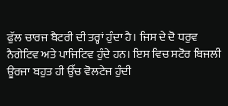ਫੁੱਲ ਚਾਰਜ ਬੈਟਰੀ ਦੀ ਤਰ੍ਹਾਂ ਹੁੰਦਾ ਹੈ। ਜਿਸ ਦੇ ਦੋ ਧਰੁਵ ਨੈਗੇਟਿਵ ਅਤੇ ਪਾਜਿਟਿਵ ਹੁੰਦੇ ਹਨ। ਇਸ ਵਿਚ ਸਟੋਰ ਬਿਜਲੀ ਊਰਜਾ ਬਹੁਤ ਹੀ ਉੱਚ ਵੋਲਟੇਜ ਹੁੰਦੀ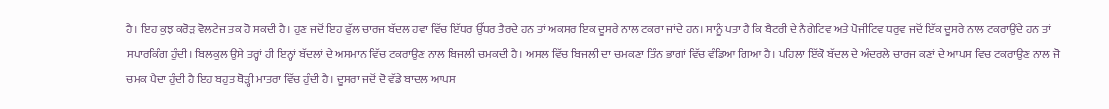ਹੈ। ਇਹ ਕੁਝ ਕਰੋੜ ਵੋਲਟੇਜ ਤਕ ਹੋ ਸਕਦੀ ਹੈ। ਹੁਣ ਜਦੋਂ ਇਹ ਫੁੱਲ ਚਾਰਜ ਬੱਦਲ ਹਵਾ ਵਿੱਚ ਇੱਧਰ ਉੱਧਰ ਤੈਰਦੇ ਹਨ ਤਾਂ ਅਕਸਰ ਇਕ ਦੂਸਰੇ ਨਾਲ ਟਕਰਾ ਜਾਂਦੇ ਹਨ। ਸਾਨੂੰ ਪਤਾ ਹੈ ਕਿ ਬੈਟਰੀ ਦੇ ਨੈਗੇਟਿਵ ਅਤੇ ਪੋਜੀਟਿਵ ਧਰੁਵ ਜਦੋਂ ਇੱਕ ਦੂਸਰੇ ਨਾਲ ਟਕਰਾਉਂਦੇ ਹਨ ਤਾਂ ਸਪਾਰਕਿੰਗ ਹੁੰਦੀ। ਬਿਲਕੁਲ ਉਸੇ ਤਰ੍ਹਾਂ ਹੀ ਇਨ੍ਹਾਂ ਬੱਦਲਾਂ ਦੇ ਅਸਮਾਨ ਵਿੱਚ ਟਕਰਾਉਣ ਨਾਲ ਬਿਜਲੀ ਚਮਕਦੀ ਹੈ। ਅਸਲ ਵਿੱਚ ਬਿਜਲੀ ਦਾ ਚਮਕਣਾ ਤਿੰਨ ਭਾਗਾਂ ਵਿੱਚ ਵੰਡਿਆ ਗਿਆ ਹੈ। ਪਹਿਲਾ ਇੱਕੋ ਬੱਦਲ ਦੇ ਅੰਦਰਲੇ ਚਾਰਜ ਕਣਾਂ ਦੇ ਆਪਸ ਵਿਚ ਟਕਰਾਉਣ ਨਾਲ ਜੋ ਚਮਕ ਪੈਦਾ ਹੁੰਦੀ ਹੈ ਇਹ ਬਹੁਤ ਥੋੜ੍ਹੀ ਮਾਤਰਾ ਵਿੱਚ ਹੁੰਦੀ ਹੈ। ਦੂਸਰਾ ਜਦੋਂ ਦੋ ਵੱਡੇ ਬਾਦਲ ਆਪਸ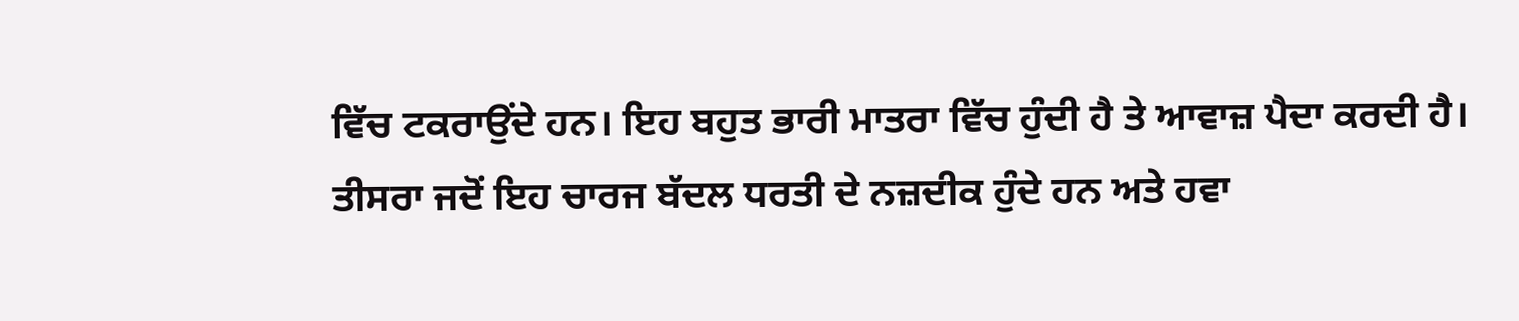ਵਿੱਚ ਟਕਰਾਉਂਦੇ ਹਨ। ਇਹ ਬਹੁਤ ਭਾਰੀ ਮਾਤਰਾ ਵਿੱਚ ਹੁੰਦੀ ਹੈ ਤੇ ਆਵਾਜ਼ ਪੈਦਾ ਕਰਦੀ ਹੈ। ਤੀਸਰਾ ਜਦੋਂ ਇਹ ਚਾਰਜ ਬੱਦਲ ਧਰਤੀ ਦੇ ਨਜ਼ਦੀਕ ਹੁੰਦੇ ਹਨ ਅਤੇ ਹਵਾ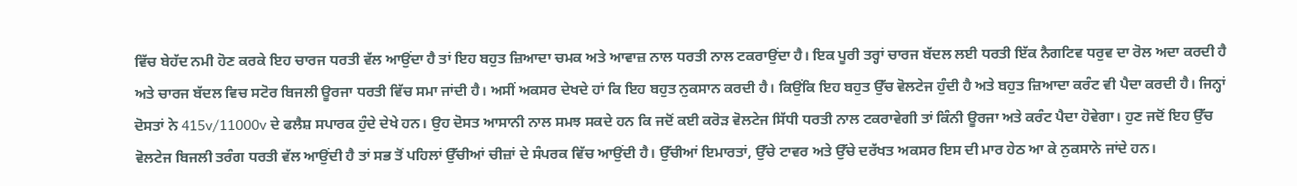ਵਿੱਚ ਬੇਹੱਦ ਨਮੀ ਹੋਣ ਕਰਕੇ ਇਹ ਚਾਰਜ ਧਰਤੀ ਵੱਲ ਆਉਂਦਾ ਹੈ ਤਾਂ ਇਹ ਬਹੁਤ ਜ਼ਿਆਦਾ ਚਮਕ ਅਤੇ ਆਵਾਜ਼ ਨਾਲ ਧਰਤੀ ਨਾਲ ਟਕਰਾਉਂਦਾ ਹੈ। ਇਕ ਪੂਰੀ ਤਰ੍ਹਾਂ ਚਾਰਜ ਬੱਦਲ ਲਈ ਧਰਤੀ ਇੱਕ ਨੈਗਟਿਵ ਧਰੁਵ ਦਾ ਰੋਲ ਅਦਾ ਕਰਦੀ ਹੈ ਅਤੇ ਚਾਰਜ ਬੱਦਲ ਵਿਚ ਸਟੋਰ ਬਿਜਲੀ ਊਰਜਾ ਧਰਤੀ ਵਿੱਚ ਸਮਾ ਜਾਂਦੀ ਹੈ। ਅਸੀਂ ਅਕਸਰ ਦੇਖਦੇ ਹਾਂ ਕਿ ਇਹ ਬਹੁਤ ਨੁਕਸਾਨ ਕਰਦੀ ਹੈ। ਕਿਉਂਕਿ ਇਹ ਬਹੁਤ ਉੱਚ ਵੋਲਟੇਜ ਹੁੰਦੀ ਹੈ ਅਤੇ ਬਹੁਤ ਜ਼ਿਆਦਾ ਕਰੰਟ ਵੀ ਪੈਦਾ ਕਰਦੀ ਹੈ। ਜਿਨ੍ਹਾਂ ਦੋਸਤਾਂ ਨੇ 415v/11000v ਦੇ ਫਲੈਸ਼ ਸਪਾਰਕ ਹੁੰਦੇ ਦੇਖੇ ਹਨ। ਉਹ ਦੋਸਤ ਆਸਾਨੀ ਨਾਲ ਸਮਝ ਸਕਦੇ ਹਨ ਕਿ ਜਦੋਂ ਕਈ ਕਰੋੜ ਵੋਲਟੇਜ ਸਿੱਧੀ ਧਰਤੀ ਨਾਲ ਟਕਰਾਵੇਗੀ ਤਾਂ ਕਿੰਨੀ ਊਰਜਾ ਅਤੇ ਕਰੰਟ ਪੈਦਾ ਹੋਵੇਗਾ। ਹੁਣ ਜਦੋਂ ਇਹ ਉੱਚ ਵੋਲਟੇਜ ਬਿਜਲੀ ਤਰੰਗ ਧਰਤੀ ਵੱਲ ਆਉਂਦੀ ਹੈ ਤਾਂ ਸਭ ਤੋਂ ਪਹਿਲਾਂ ਉੱਚੀਆਂ ਚੀਜ਼ਾਂ ਦੇ ਸੰਪਰਕ ਵਿੱਚ ਆਉਂਦੀ ਹੈ। ਉੱਚੀਆਂ ਇਮਾਰਤਾਂ, ਉੱਚੇ ਟਾਵਰ ਅਤੇ ਉੱਚੇ ਦਰੱਖਤ ਅਕਸਰ ਇਸ ਦੀ ਮਾਰ ਹੇਠ ਆ ਕੇ ਨੁਕਸਾਨੇ ਜਾਂਦੇ ਹਨ।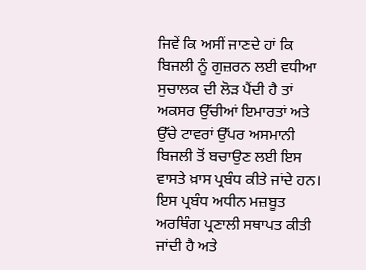ਜਿਵੇਂ ਕਿ ਅਸੀਂ ਜਾਣਦੇ ਹਾਂ ਕਿ ਬਿਜਲੀ ਨੂੰ ਗੁਜ਼ਰਨ ਲਈ ਵਧੀਆ ਸੁਚਾਲਕ ਦੀ ਲੋੜ ਪੈਂਦੀ ਹੈ ਤਾਂ ਅਕਸਰ ਉੱਚੀਆਂ ਇਮਾਰਤਾਂ ਅਤੇ ਉੱਚੇ ਟਾਵਰਾਂ ਉੱਪਰ ਅਸਮਾਨੀ ਬਿਜਲੀ ਤੋਂ ਬਚਾਉਣ ਲਈ ਇਸ ਵਾਸਤੇ ਖ਼ਾਸ ਪ੍ਰਬੰਧ ਕੀਤੇ ਜਾਂਦੇ ਹਨ। ਇਸ ਪ੍ਰਬੰਧ ਅਧੀਨ ਮਜ਼ਬੂਤ ਅਰਥਿੰਗ ਪ੍ਰਣਾਲੀ ਸਥਾਪਤ ਕੀਤੀ ਜਾਂਦੀ ਹੈ ਅਤੇ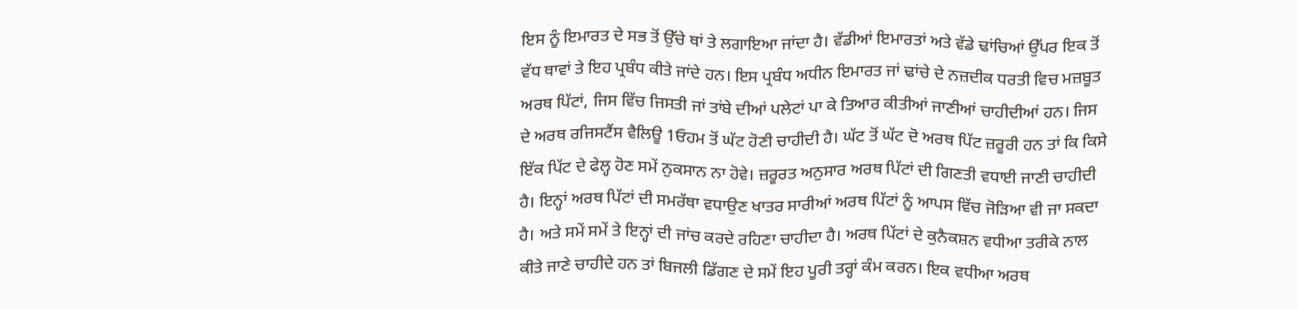ਇਸ ਨੂੰ ਇਮਾਰਤ ਦੇ ਸਭ ਤੋਂ ਉੱਚੇ ਥਾਂ ਤੇ ਲਗਾਇਆ ਜਾਂਦਾ ਹੈ। ਵੱਡੀਆਂ ਇਮਾਰਤਾਂ ਅਤੇ ਵੱਡੇ ਢਾਂਚਿਆਂ ਉੱਪਰ ਇਕ ਤੋਂ ਵੱਧ ਥਾਵਾਂ ਤੇ ਇਹ ਪ੍ਰਬੰਧ ਕੀਤੇ ਜਾਂਦੇ ਹਨ। ਇਸ ਪ੍ਰਬੰਧ ਅਧੀਨ ਇਮਾਰਤ ਜਾਂ ਢਾਂਚੇ ਦੇ ਨਜ਼ਦੀਕ ਧਰਤੀ ਵਿਚ ਮਜ਼ਬੂਤ ਅਰਥ ਪਿੱਟਾਂ, ਜਿਸ ਵਿੱਚ ਜਿਸਤੀ ਜਾਂ ਤਾਂਬੇ ਦੀਆਂ ਪਲੇਟਾਂ ਪਾ ਕੇ ਤਿਆਰ ਕੀਤੀਆਂ ਜਾਣੀਆਂ ਚਾਹੀਦੀਆਂ ਹਨ। ਜਿਸ ਦੇ ਅਰਥ ਰਜਿਸਟੈਂਸ ਵੈਲਿਊ 1ਓਹਮ ਤੋਂ ਘੱਟ ਹੋਣੀ ਚਾਹੀਦੀ ਹੈ। ਘੱਟ ਤੋਂ ਘੱਟ ਦੋ ਅਰਥ ਪਿੱਟ ਜ਼ਰੂਰੀ ਹਨ ਤਾਂ ਕਿ ਕਿਸੇ ਇੱਕ ਪਿੱਟ ਦੇ ਫੇਲ੍ਹ ਹੋਣ ਸਮੇਂ ਨੁਕਸਾਨ ਨਾ ਹੋਵੇ। ਜ਼ਰੂਰਤ ਅਨੁਸਾਰ ਅਰਥ ਪਿੱਟਾਂ ਦੀ ਗਿਣਤੀ ਵਧਾਈ ਜਾਣੀ ਚਾਹੀਦੀ ਹੈ। ਇਨ੍ਹਾਂ ਅਰਥ ਪਿੱਟਾਂ ਦੀ ਸਮਰੱਥਾ ਵਧਾਉਣ ਖਾਤਰ ਸਾਰੀਆਂ ਅਰਥ ਪਿੱਟਾਂ ਨੂੰ ਆਪਸ ਵਿੱਚ ਜੋੜਿਆ ਵੀ ਜਾ ਸਕਦਾ ਹੈ। ਅਤੇ ਸਮੇਂ ਸਮੇਂ ਤੇ ਇਨ੍ਹਾਂ ਦੀ ਜਾਂਚ ਕਰਦੇ ਰਹਿਣਾ ਚਾਹੀਦਾ ਹੈ। ਅਰਥ ਪਿੱਟਾਂ ਦੇ ਕੁਨੈਕਸ਼ਨ ਵਧੀਆ ਤਰੀਕੇ ਨਾਲ ਕੀਤੇ ਜਾਣੇ ਚਾਹੀਦੇ ਹਨ ਤਾਂ ਬਿਜਲੀ ਡਿੱਗਣ ਦੇ ਸਮੇਂ ਇਹ ਪੂਰੀ ਤਰ੍ਹਾਂ ਕੰਮ ਕਰਨ। ਇਕ ਵਧੀਆ ਅਰਥ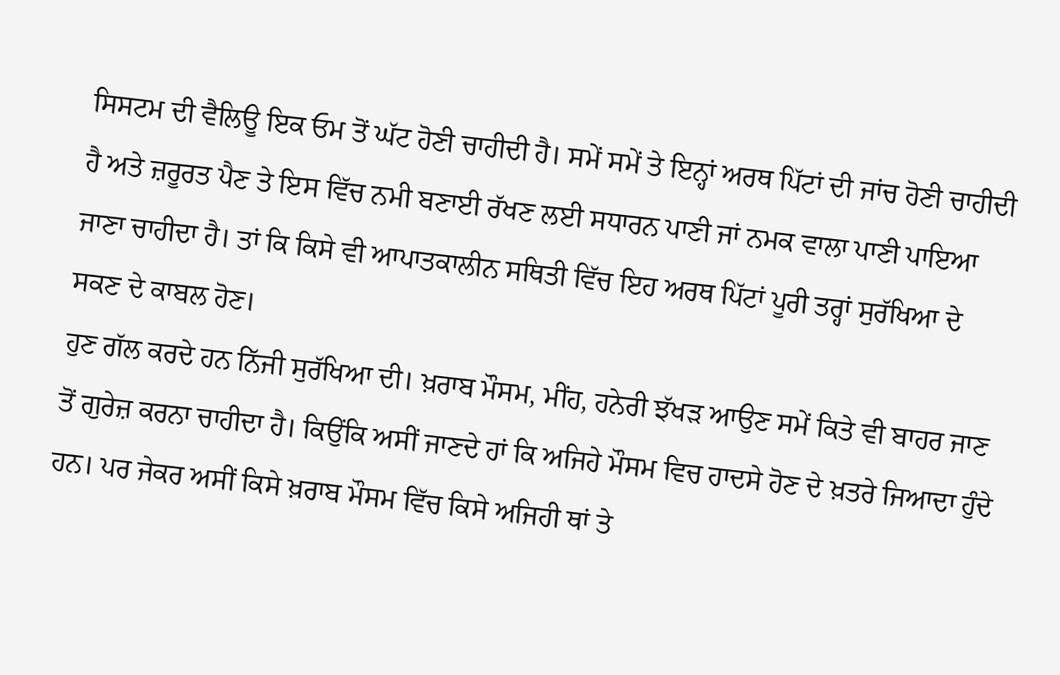ਸਿਸਟਮ ਦੀ ਵੈਲਿਊ ਇਕ ਓਮ ਤੋਂ ਘੱਟ ਹੋਣੀ ਚਾਹੀਦੀ ਹੈ। ਸਮੇਂ ਸਮੇਂ ਤੇ ਇਨ੍ਹਾਂ ਅਰਥ ਪਿੱਟਾਂ ਦੀ ਜਾਂਚ ਹੋਣੀ ਚਾਹੀਦੀ ਹੈ ਅਤੇ ਜ਼ਰੂਰਤ ਪੈਣ ਤੇ ਇਸ ਵਿੱਚ ਨਮੀ ਬਣਾਈ ਰੱਖਣ ਲਈ ਸਧਾਰਨ ਪਾਣੀ ਜਾਂ ਨਮਕ ਵਾਲਾ ਪਾਣੀ ਪਾਇਆ ਜਾਣਾ ਚਾਹੀਦਾ ਹੈ। ਤਾਂ ਕਿ ਕਿਸੇ ਵੀ ਆਪਾਤਕਾਲੀਨ ਸਥਿਤੀ ਵਿੱਚ ਇਹ ਅਰਥ ਪਿੱਟਾਂ ਪੂਰੀ ਤਰ੍ਹਾਂ ਸੁਰੱਖਿਆ ਦੇ ਸਕਣ ਦੇ ਕਾਬਲ ਹੋਣ।
ਹੁਣ ਗੱਲ ਕਰਦੇ ਹਨ ਨਿੱਜੀ ਸੁਰੱਖਿਆ ਦੀ। ਖ਼ਰਾਬ ਮੌਸਮ, ਮੀਂਹ, ਹਨੇਰੀ ਝੱਖੜ ਆਉਣ ਸਮੇਂ ਕਿਤੇ ਵੀ ਬਾਹਰ ਜਾਣ ਤੋਂ ਗੁਰੇਜ਼ ਕਰਨਾ ਚਾਹੀਦਾ ਹੈ। ਕਿਉਂਕਿ ਅਸੀਂ ਜਾਣਦੇ ਹਾਂ ਕਿ ਅਜਿਹੇ ਮੌਸਮ ਵਿਚ ਹਾਦਸੇ ਹੋਣ ਦੇ ਖ਼ਤਰੇ ਜਿਆਦਾ ਹੁੰਦੇ ਹਨ। ਪਰ ਜੇਕਰ ਅਸੀਂ ਕਿਸੇ ਖ਼ਰਾਬ ਮੌਸਮ ਵਿੱਚ ਕਿਸੇ ਅਜਿਹੀ ਥਾਂ ਤੇ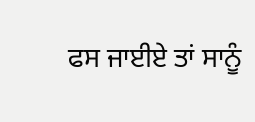ਫਸ ਜਾਈਏ ਤਾਂ ਸਾਨੂੰ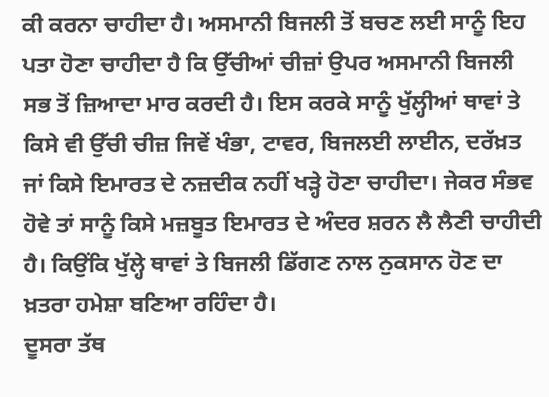ਕੀ ਕਰਨਾ ਚਾਹੀਦਾ ਹੈ। ਅਸਮਾਨੀ ਬਿਜਲੀ ਤੋਂ ਬਚਣ ਲਈ ਸਾਨੂੰ ਇਹ ਪਤਾ ਹੋਣਾ ਚਾਹੀਦਾ ਹੈ ਕਿ ਉੱਚੀਆਂ ਚੀਜ਼ਾਂ ਉਪਰ ਅਸਮਾਨੀ ਬਿਜਲੀ ਸਭ ਤੋਂ ਜ਼ਿਆਦਾ ਮਾਰ ਕਰਦੀ ਹੈ। ਇਸ ਕਰਕੇ ਸਾਨੂੰ ਖੁੱਲ੍ਹੀਆਂ ਥਾਵਾਂ ਤੇ ਕਿਸੇ ਵੀ ਉੱਚੀ ਚੀਜ਼ ਜਿਵੇਂ ਖੰਭਾ, ਟਾਵਰ, ਬਿਜਲਈ ਲਾਈਨ, ਦਰੱਖ਼ਤ ਜਾਂ ਕਿਸੇ ਇਮਾਰਤ ਦੇ ਨਜ਼ਦੀਕ ਨਹੀਂ ਖੜ੍ਹੇ ਹੋਣਾ ਚਾਹੀਦਾ। ਜੇਕਰ ਸੰਭਵ ਹੋਵੇ ਤਾਂ ਸਾਨੂੰ ਕਿਸੇ ਮਜ਼ਬੂਤ ਇਮਾਰਤ ਦੇ ਅੰਦਰ ਸ਼ਰਨ ਲੈ ਲੈਣੀ ਚਾਹੀਦੀ ਹੈ। ਕਿਉਂਕਿ ਖੁੱਲ੍ਹੇ ਥਾਵਾਂ ਤੇ ਬਿਜਲੀ ਡਿੱਗਣ ਨਾਲ ਨੁਕਸਾਨ ਹੋਣ ਦਾ ਖ਼ਤਰਾ ਹਮੇਸ਼ਾ ਬਣਿਆ ਰਹਿੰਦਾ ਹੈ।
ਦੂਸਰਾ ਤੱਥ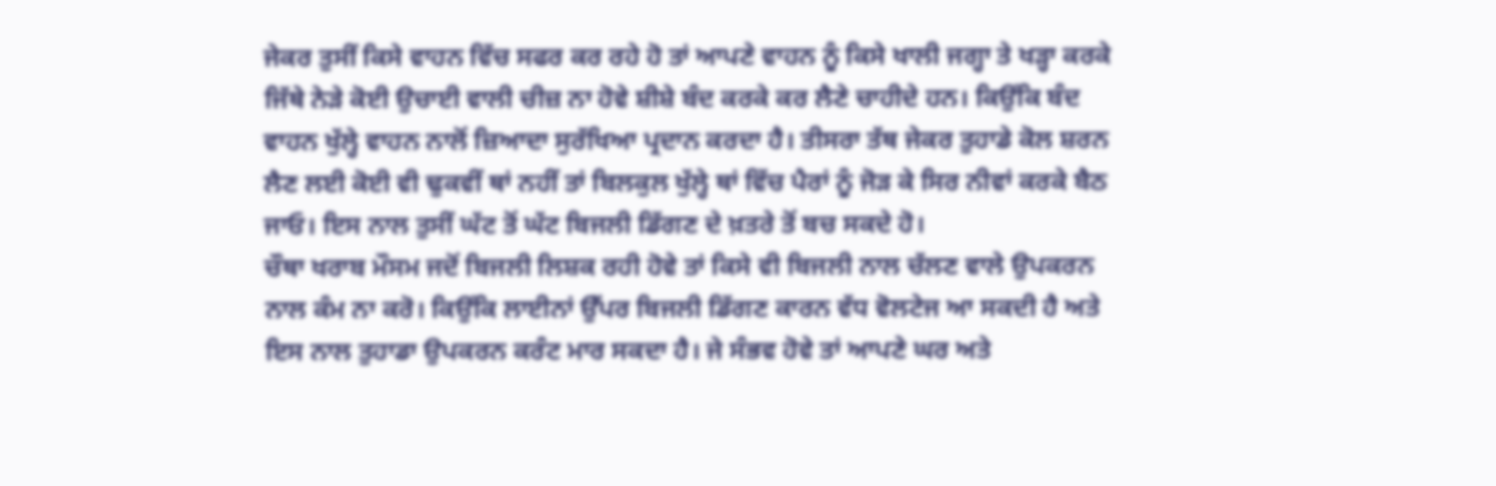ਜੇਕਰ ਤੁਸੀਂ ਕਿਸੇ ਵਾਹਨ ਵਿੱਚ ਸਫਰ ਕਰ ਰਹੇ ਹੋ ਤਾਂ ਆਪਣੇ ਵਾਹਨ ਨੂੰ ਕਿਸੇ ਖਾਲੀ ਜਗ੍ਹਾ ਤੇ ਖੜ੍ਹਾ ਕਰਕੇ ਜਿੱਥੇ ਨੇੜੇ ਕੋਈ ਉਚਾਈ ਵਾਲੀ ਚੀਜ਼ ਨਾ ਹੋਵੇ ਸ਼ੀਸ਼ੇ ਬੰਦ ਕਰਕੇ ਕਰ ਲੈਣੇ ਚਾਹੀਦੇ ਹਨ। ਕਿਉਂਕਿ ਬੰਦ ਵਾਹਨ ਖੁੱਲ੍ਹੇ ਵਾਹਨ ਨਾਲੋਂ ਜ਼ਿਆਦਾ ਸੁਰੱਖਿਆ ਪ੍ਰਦਾਨ ਕਰਦਾ ਹੈ। ਤੀਸਰਾ ਤੱਥ ਜੇਕਰ ਤੁਹਾਡੇ ਕੋਲ ਸ਼ਰਨ ਲੈਣ ਲਈ ਕੋਈ ਵੀ ਢੁਕਵੀਂ ਥਾਂ ਨਹੀਂ ਤਾਂ ਬਿਲਕੁਲ ਖੁੱਲ੍ਹੇ ਥਾਂ ਵਿੱਚ ਪੈਰਾਂ ਨੂੰ ਜੋੜ ਕੇ ਸਿਰ ਨੀਵਾਂ ਕਰਕੇ ਬੈਠ ਜਾਓ। ਇਸ ਨਾਲ ਤੁਸੀਂ ਘੱਟ ਤੋਂ ਘੱਟ ਬਿਜਲੀ ਡਿੱਗਣ ਦੇ ਖ਼ਤਰੇ ਤੋਂ ਬਚ ਸਕਦੇ ਹੋ।
ਚੌਥਾ ਖਰਾਬ ਮੌਸਮ ਜਦੋਂ ਬਿਜਲੀ ਲਿਸ਼ਕ ਰਹੀ ਹੋਵੇ ਤਾਂ ਕਿਸੇ ਵੀ ਬਿਜਲੀ ਨਾਲ ਚੱਲਣ ਵਾਲੇ ਉਪਕਰਨ ਨਾਲ ਕੰਮ ਨਾ ਕਰੋ। ਕਿਉਂਕਿ ਲਾਈਨਾਂ ਉੱਪਰ ਬਿਜਲੀ ਡਿੱਗਣ ਕਾਰਨ ਵੱਧ ਵੋਲਟੇਜ ਆ ਸਕਦੀ ਹੈ ਅਤੇ ਇਸ ਨਾਲ ਤੁਹਾਡਾ ਉਪਕਰਨ ਕਰੰਟ ਮਾਰ ਸਕਦਾ ਹੈ। ਜੇ ਸੰਭਵ ਹੋਵੇ ਤਾਂ ਆਪਣੇ ਘਰ ਅਤੇ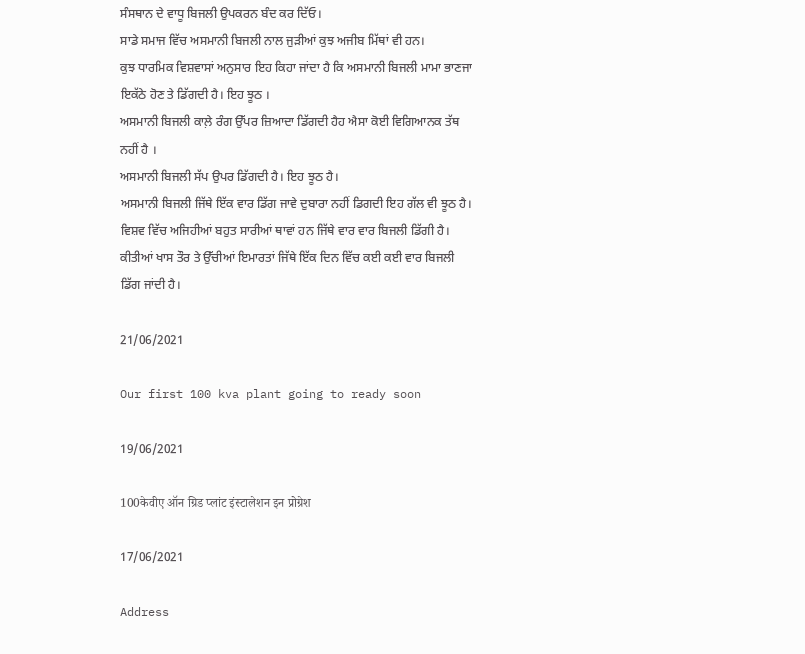ਸੰਸਥਾਨ ਦੇ ਵਾਧੂ ਬਿਜਲੀ ਉਪਕਰਨ ਬੰਦ ਕਰ ਦਿੱਓ।
ਸਾਡੇ ਸਮਾਜ ਵਿੱਚ ਅਸਮਾਨੀ ਬਿਜਲੀ ਨਾਲ ਜੁੜੀਆਂ ਕੁਝ ਅਜੀਬ ਮਿੱਥਾਂ ਵੀ ਹਨ।
ਕੁਝ ਧਾਰਮਿਕ ਵਿਸ਼ਵਾਸਾਂ ਅਨੁਸਾਰ ਇਹ ਕਿਹਾ ਜਾਂਦਾ ਹੈ ਕਿ ਅਸਮਾਨੀ ਬਿਜਲੀ ਮਾਮਾ ਭਾਣਜਾ ਇਕੱਠੇ ਹੋਣ ਤੇ ਡਿੱਗਦੀ ਹੈ। ਇਹ ਝੂਠ ।
ਅਸਮਾਨੀ ਬਿਜਲੀ ਕਾਲ਼ੇ ਰੰਗ ਉੱਪਰ ਜ਼ਿਆਦਾ ਡਿੱਗਦੀ ਹੈਹ ਐਸਾ ਕੋਈ ਵਿਗਿਆਨਕ ਤੱਥ ਨਹੀਂ ਹੈ ।
ਅਸਮਾਨੀ ਬਿਜਲੀ ਸੱਪ ਉਪਰ ਡਿੱਗਦੀ ਹੈ। ਇਹ ਝੂਠ ਹੈ।
ਅਸਮਾਨੀ ਬਿਜਲੀ ਜਿੱਥੇ ਇੱਕ ਵਾਰ ਡਿੱਗ ਜਾਵੇ ਦੁਬਾਰਾ ਨਹੀਂ ਡਿਗਦੀ ਇਹ ਗੱਲ ਵੀ ਝੂਠ ਹੈ। ਵਿਸ਼ਵ ਵਿੱਚ ਅਜਿਹੀਆਂ ਬਹੁਤ ਸਾਰੀਆਂ ਥਾਵਾਂ ਹਨ ਜਿੱਥੇ ਵਾਰ ਵਾਰ ਬਿਜਲੀ ਡਿੱਗੀ ਹੈ। ਕੀਤੀਆਂ ਖਾਸ ਤੌਰ ਤੇ ਉੱਚੀਆਂ ਇਮਾਰਤਾਂ ਜਿੱਥੇ ਇੱਕ ਦਿਨ ਵਿੱਚ ਕਈ ਕਈ ਵਾਰ ਬਿਜਲੀ ਡਿੱਗ ਜਾਂਦੀ ਹੈ।

21/06/2021

Our first 100 kva plant going to ready soon

19/06/2021

100केवीए ऑन ग्रिड प्लांट इंस्टालेशन इन प्रोग्रेश

17/06/2021

Address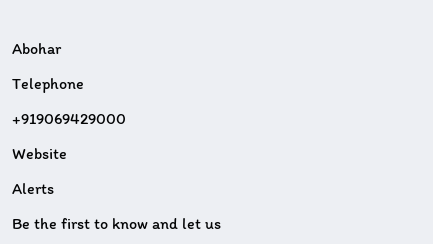Abohar

Telephone

+919069429000

Website

Alerts

Be the first to know and let us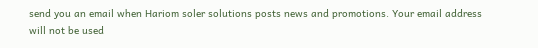send you an email when Hariom soler solutions posts news and promotions. Your email address will not be used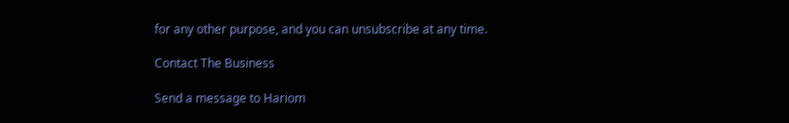for any other purpose, and you can unsubscribe at any time.

Contact The Business

Send a message to Hariom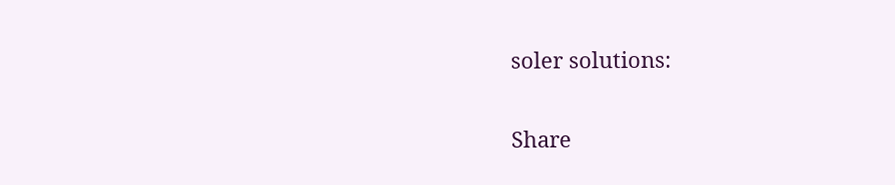soler solutions:

Share